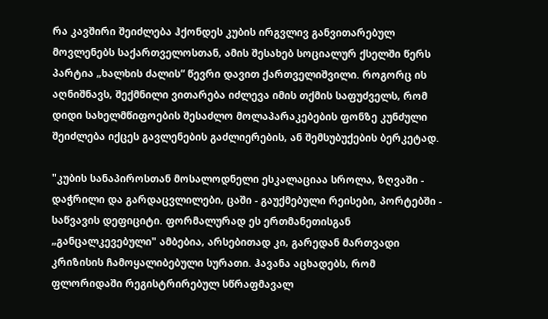რა კავშირი შეიძლება ჰქონდეს კუბის ირგვლივ განვითარებულ მოვლენებს საქართველოსთან, ამის შესახებ სოციალურ ქსელში წერს პარტია „ხალხის ძალის“ წევრი დავით ქართველიშვილი. როგორც ის აღნიშნავს, შექმნილი ვითარება იძლევა იმის თქმის საფუძველს, რომ  დიდი სახელმწიფოების შესაძლო მოლაპარაკებების ფონზე კუნძული შეიძლება იქცეს გავლენების გაძლიერების, ან შემსუბუქების ბერკეტად.

"კუბის სანაპიროსთან მოსალოდნელი ესკალაციაა სროლა, ზღვაში - დაჭრილი და გარდაცვლილები, ცაში - გაუქმებული რეისები, პორტებში - საწვავის დეფიციტი. ფორმალურად ეს ერთმანეთისგან „განცალკევებული" ამბებია, არსებითად კი, გარედან მართვადი კრიზისის ჩამოყალიბებული სურათი. ჰავანა აცხადებს, რომ ფლორიდაში რეგისტრირებულ სწრაფმავალ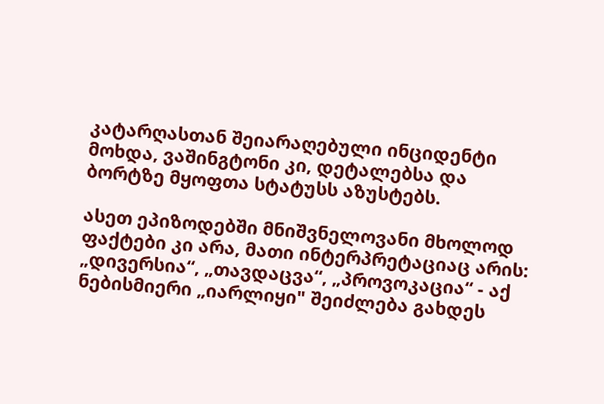კატარღასთან შეიარაღებული ინციდენტი მოხდა, ვაშინგტონი კი, დეტალებსა და ბორტზე მყოფთა სტატუსს აზუსტებს.

ასეთ ეპიზოდებში მნიშვნელოვანი მხოლოდ ფაქტები კი არა, მათი ინტერპრეტაციაც არის: „დივერსია“, „თავდაცვა“, „პროვოკაცია“ - აქ ნებისმიერი „იარლიყი" შეიძლება გახდეს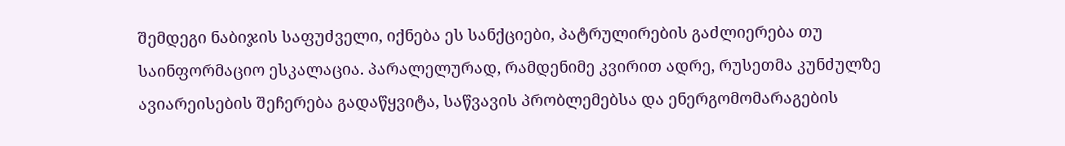შემდეგი ნაბიჯის საფუძველი, იქნება ეს სანქციები, პატრულირების გაძლიერება თუ საინფორმაციო ესკალაცია. პარალელურად, რამდენიმე კვირით ადრე, რუსეთმა კუნძულზე ავიარეისების შეჩერება გადაწყვიტა, საწვავის პრობლემებსა და ენერგომომარაგების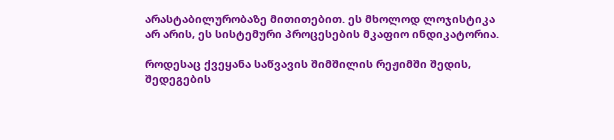არასტაბილურობაზე მითითებით. ეს მხოლოდ ლოჯისტიკა არ არის, ეს სისტემური პროცესების მკაფიო ინდიკატორია.

როდესაც ქვეყანა საწვავის შიმშილის რეჟიმში შედის, შედეგების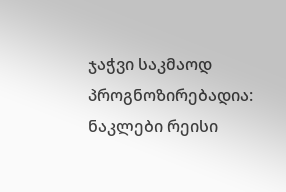ჯაჭვი საკმაოდ პროგნოზირებადია: ნაკლები რეისი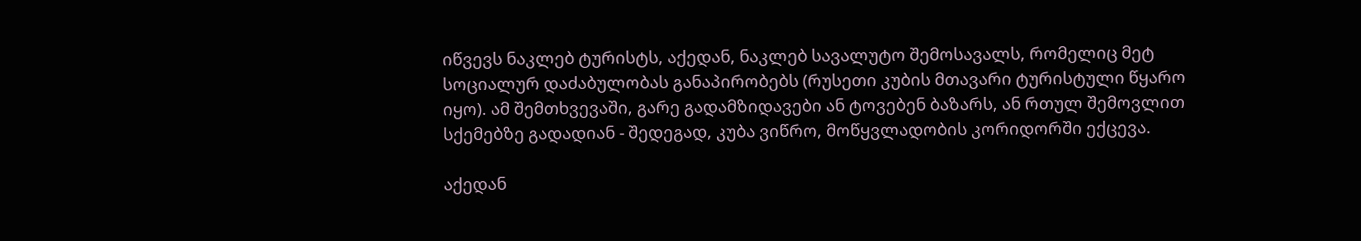იწვევს ნაკლებ ტურისტს, აქედან, ნაკლებ სავალუტო შემოსავალს, რომელიც მეტ სოციალურ დაძაბულობას განაპირობებს (რუსეთი კუბის მთავარი ტურისტული წყარო იყო). ამ შემთხვევაში, გარე გადამზიდავები ან ტოვებენ ბაზარს, ან რთულ შემოვლით სქემებზე გადადიან - შედეგად, კუბა ვიწრო, მოწყვლადობის კორიდორში ექცევა.

აქედან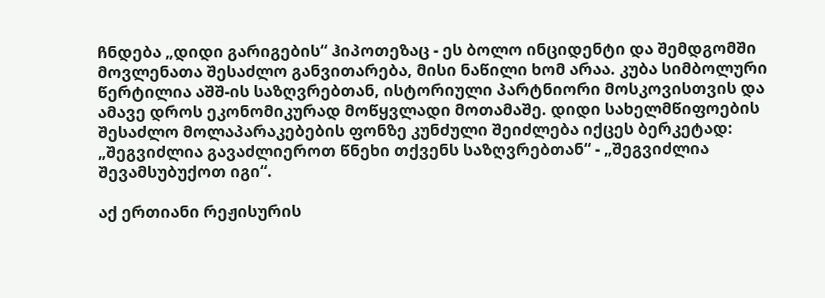ჩნდება „დიდი გარიგების“ ჰიპოთეზაც - ეს ბოლო ინციდენტი და შემდგომში მოვლენათა შესაძლო განვითარება, მისი ნაწილი ხომ არაა. კუბა სიმბოლური წერტილია აშშ-ის საზღვრებთან, ისტორიული პარტნიორი მოსკოვისთვის და ამავე დროს ეკონომიკურად მოწყვლადი მოთამაშე. დიდი სახელმწიფოების შესაძლო მოლაპარაკებების ფონზე კუნძული შეიძლება იქცეს ბერკეტად: „შეგვიძლია გავაძლიეროთ წნეხი თქვენს საზღვრებთან“ - „შეგვიძლია შევამსუბუქოთ იგი“.

აქ ერთიანი რეჟისურის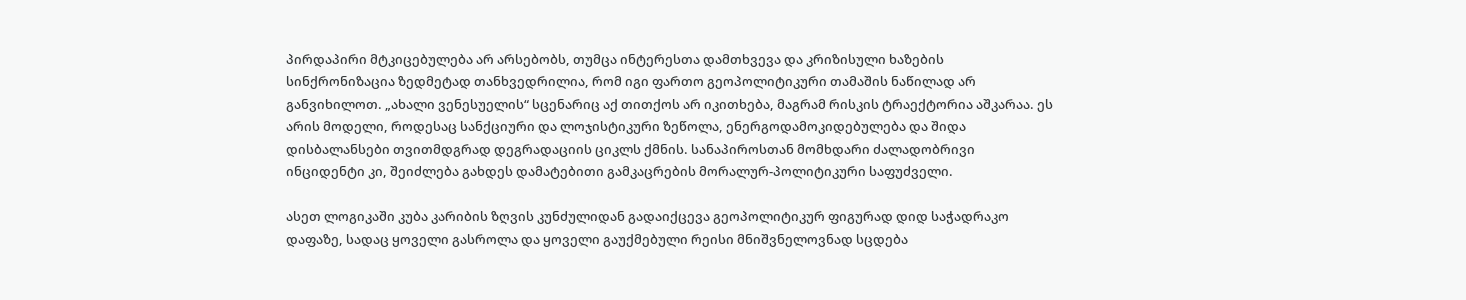პირდაპირი მტკიცებულება არ არსებობს, თუმცა ინტერესთა დამთხვევა და კრიზისული ხაზების სინქრონიზაცია ზედმეტად თანხვედრილია, რომ იგი ფართო გეოპოლიტიკური თამაშის ნაწილად არ განვიხილოთ. „ახალი ვენესუელის“ სცენარიც აქ თითქოს არ იკითხება, მაგრამ რისკის ტრაექტორია აშკარაა. ეს არის მოდელი, როდესაც სანქციური და ლოჯისტიკური ზეწოლა, ენერგოდამოკიდებულება და შიდა დისბალანსები თვითმდგრად დეგრადაციის ციკლს ქმნის. სანაპიროსთან მომხდარი ძალადობრივი ინციდენტი კი, შეიძლება გახდეს დამატებითი გამკაცრების მორალურ-პოლიტიკური საფუძველი.

ასეთ ლოგიკაში კუბა კარიბის ზღვის კუნძულიდან გადაიქცევა გეოპოლიტიკურ ფიგურად დიდ საჭადრაკო დაფაზე, სადაც ყოველი გასროლა და ყოველი გაუქმებული რეისი მნიშვნელოვნად სცდება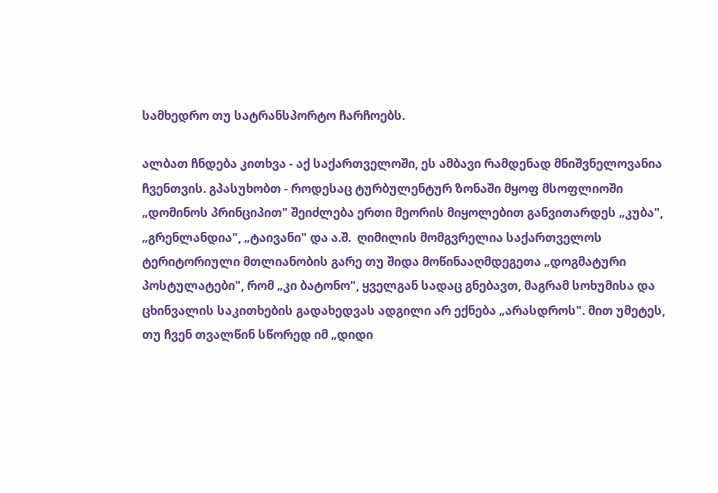სამხედრო თუ სატრანსპორტო ჩარჩოებს.

ალბათ ჩნდება კითხვა - აქ საქართველოში, ეს ამბავი რამდენად მნიშვნელოვანია ჩვენთვის. გპასუხობთ - როდესაც ტურბულენტურ ზონაში მყოფ მსოფლიოში „დომინოს პრინციპით" შეიძლება ერთი მეორის მიყოლებით განვითარდეს „კუბა", „გრენლანდია", „ტაივანი" და ა.შ.  ღიმილის მომგვრელია საქართველოს ტერიტორიული მთლიანობის გარე თუ შიდა მოწინააღმდეგეთა „დოგმატური პოსტულატები", რომ „კი ბატონო", ყველგან სადაც გნებავთ, მაგრამ სოხუმისა და ცხინვალის საკითხების გადახედვას ადგილი არ ექნება „არასდროს". მით უმეტეს, თუ ჩვენ თვალწინ სწორედ იმ „დიდი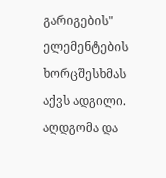გარიგების" ელემენტების ხორცშესხმას აქვს ადგილი. აღდგომა და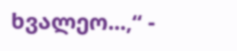ხვალეო...,“ -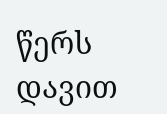წერს დავით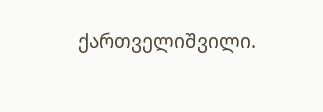ქართველიშვილი.